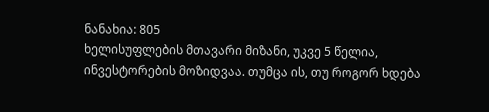ნანახია: 805
ხელისუფლების მთავარი მიზანი, უკვე 5 წელია, ინვესტორების მოზიდვაა. თუმცა ის, თუ როგორ ხდება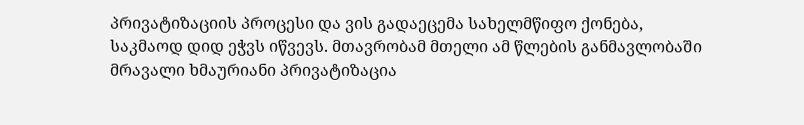პრივატიზაციის პროცესი და ვის გადაეცემა სახელმწიფო ქონება, საკმაოდ დიდ ეჭვს იწვევს. მთავრობამ მთელი ამ წლების განმავლობაში მრავალი ხმაურიანი პრივატიზაცია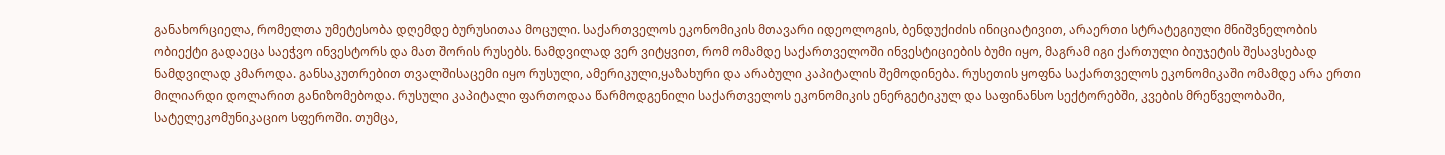განახორციელა, რომელთა უმეტესობა დღემდე ბურუსითაა მოცული. საქართველოს ეკონომიკის მთავარი იდეოლოგის, ბენდუქიძის ინიციატივით, არაერთი სტრატეგიული მნიშვნელობის ობიექტი გადაეცა საეჭვო ინვესტორს და მათ შორის რუსებს. ნამდვილად ვერ ვიტყვით, რომ ომამდე საქართველოში ინვესტიციების ბუმი იყო, მაგრამ იგი ქართული ბიუჯეტის შესავსებად ნამდვილად კმაროდა. განსაკუთრებით თვალშისაცემი იყო რუსული, ამერიკული,ყაზახური და არაბული კაპიტალის შემოდინება. რუსეთის ყოფნა საქართველოს ეკონომიკაში ომამდე არა ერთი მილიარდი დოლარით განიზომებოდა. რუსული კაპიტალი ფართოდაა წარმოდგენილი საქართველოს ეკონომიკის ენერგეტიკულ და საფინანსო სექტორებში, კვების მრეწველობაში, სატელეკომუნიკაციო სფეროში. თუმცა,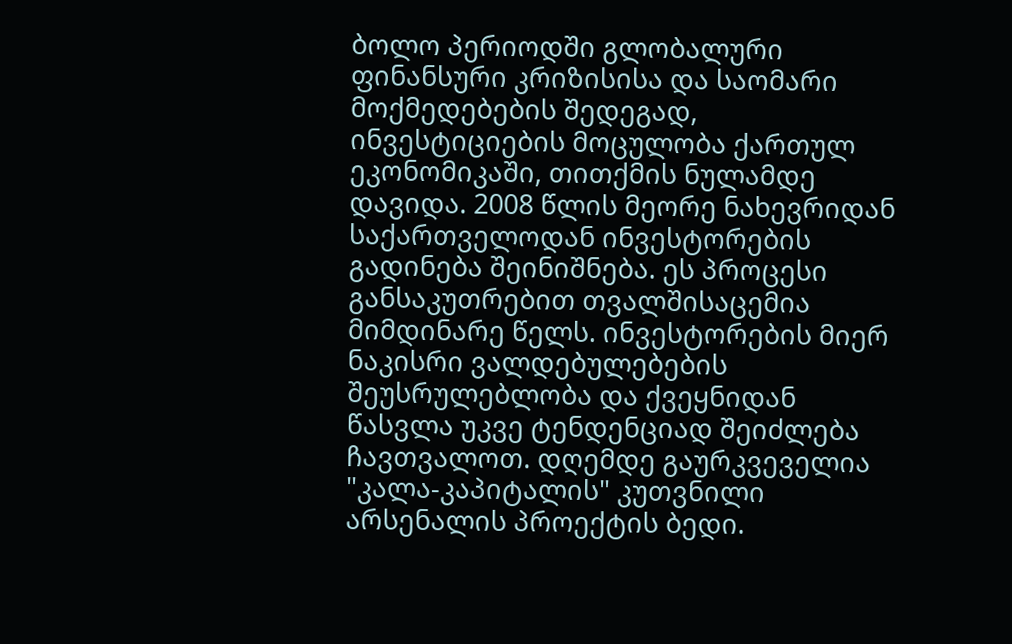ბოლო პერიოდში გლობალური ფინანსური კრიზისისა და საომარი მოქმედებების შედეგად, ინვესტიციების მოცულობა ქართულ ეკონომიკაში, თითქმის ნულამდე დავიდა. 2008 წლის მეორე ნახევრიდან საქართველოდან ინვესტორების გადინება შეინიშნება. ეს პროცესი განსაკუთრებით თვალშისაცემია მიმდინარე წელს. ინვესტორების მიერ ნაკისრი ვალდებულებების შეუსრულებლობა და ქვეყნიდან წასვლა უკვე ტენდენციად შეიძლება ჩავთვალოთ. დღემდე გაურკვეველია "კალა-კაპიტალის" კუთვნილი არსენალის პროექტის ბედი.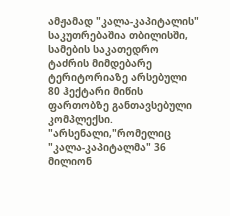ამჟამად "კალა-კაპიტალის" საკუთრებაშია თბილისში, სამების საკათედრო ტაძრის მიმდებარე ტერიტორიაზე არსებული 80 ჰექტარი მიწის ფართობზე განთავსებული კომპლექსი. "არსენალი,"რომელიც "კალა-კაპიტალმა" 36 მილიონ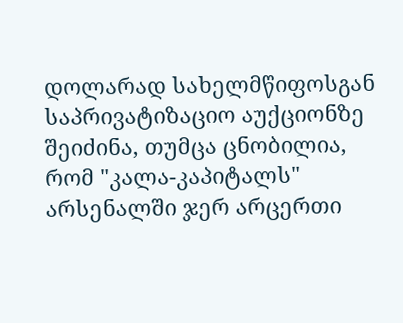დოლარად სახელმწიფოსგან საპრივატიზაციო აუქციონზე შეიძინა, თუმცა ცნობილია, რომ "კალა-კაპიტალს" არსენალში ჯერ არცერთი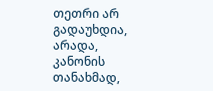თეთრი არ გადაუხდია, არადა, კანონის თანახმად,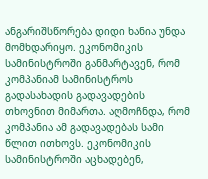ანგარიშსწორება დიდი ხანია უნდა მომხდარიყო. ეკონომიკის სამინისტროში განმარტავენ, რომ კომპანიამ სამინისტროს გადასახადის გადავადების თხოვნით მიმართა. აღმოჩნდა, რომ კომპანია ამ გადავადებას სამი წლით ითხოვს. ეკონომიკის სამინისტროში აცხადებენ,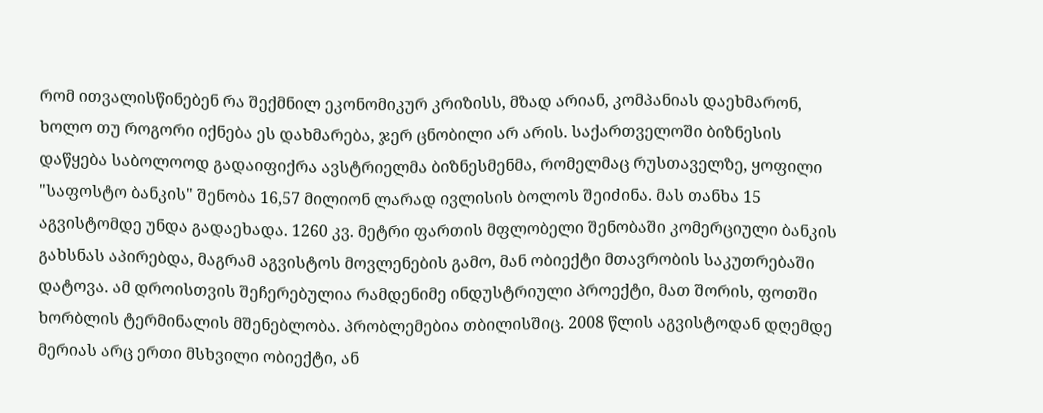რომ ითვალისწინებენ რა შექმნილ ეკონომიკურ კრიზისს, მზად არიან, კომპანიას დაეხმარონ, ხოლო თუ როგორი იქნება ეს დახმარება, ჯერ ცნობილი არ არის. საქართველოში ბიზნესის დაწყება საბოლოოდ გადაიფიქრა ავსტრიელმა ბიზნესმენმა, რომელმაც რუსთაველზე, ყოფილი "საფოსტო ბანკის" შენობა 16,57 მილიონ ლარად ივლისის ბოლოს შეიძინა. მას თანხა 15 აგვისტომდე უნდა გადაეხადა. 1260 კვ. მეტრი ფართის მფლობელი შენობაში კომერციული ბანკის გახსნას აპირებდა, მაგრამ აგვისტოს მოვლენების გამო, მან ობიექტი მთავრობის საკუთრებაში დატოვა. ამ დროისთვის შეჩერებულია რამდენიმე ინდუსტრიული პროექტი, მათ შორის, ფოთში ხორბლის ტერმინალის მშენებლობა. პრობლემებია თბილისშიც. 2008 წლის აგვისტოდან დღემდე მერიას არც ერთი მსხვილი ობიექტი, ან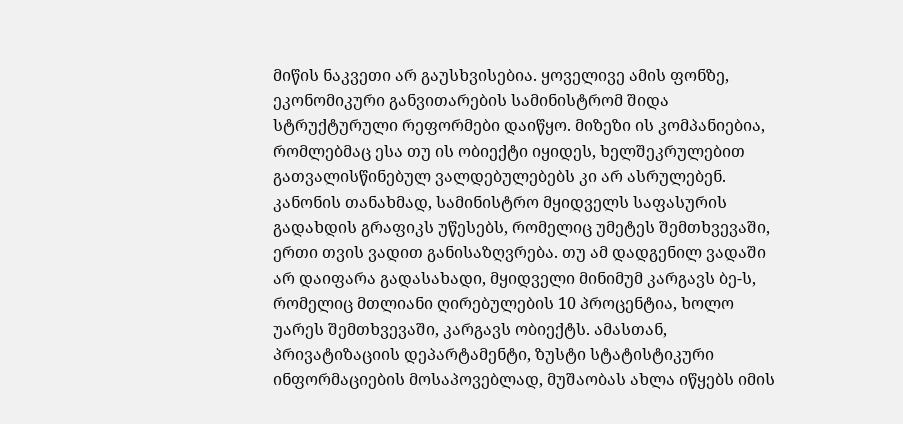მიწის ნაკვეთი არ გაუსხვისებია. ყოველივე ამის ფონზე, ეკონომიკური განვითარების სამინისტრომ შიდა სტრუქტურული რეფორმები დაიწყო. მიზეზი ის კომპანიებია, რომლებმაც ესა თუ ის ობიექტი იყიდეს, ხელშეკრულებით გათვალისწინებულ ვალდებულებებს კი არ ასრულებენ. კანონის თანახმად, სამინისტრო მყიდველს საფასურის გადახდის გრაფიკს უწესებს, რომელიც უმეტეს შემთხვევაში, ერთი თვის ვადით განისაზღვრება. თუ ამ დადგენილ ვადაში არ დაიფარა გადასახადი, მყიდველი მინიმუმ კარგავს ბე-ს, რომელიც მთლიანი ღირებულების 10 პროცენტია, ხოლო უარეს შემთხვევაში, კარგავს ობიექტს. ამასთან, პრივატიზაციის დეპარტამენტი, ზუსტი სტატისტიკური ინფორმაციების მოსაპოვებლად, მუშაობას ახლა იწყებს იმის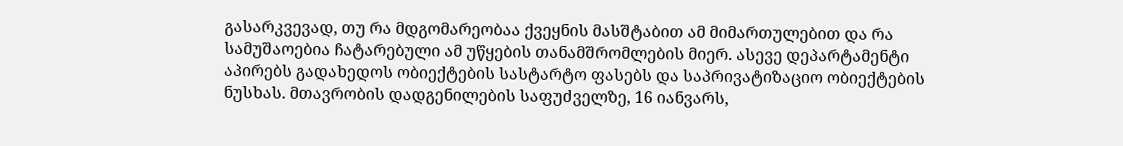გასარკვევად, თუ რა მდგომარეობაა ქვეყნის მასშტაბით ამ მიმართულებით და რა სამუშაოებია ჩატარებული ამ უწყების თანამშრომლების მიერ. ასევე დეპარტამენტი აპირებს გადახედოს ობიექტების სასტარტო ფასებს და საპრივატიზაციო ობიექტების ნუსხას. მთავრობის დადგენილების საფუძველზე, 16 იანვარს,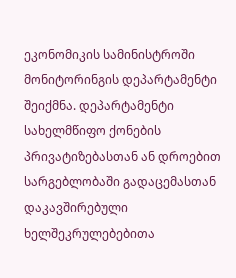ეკონომიკის სამინისტროში მონიტორინგის დეპარტამენტი შეიქმნა. დეპარტამენტი სახელმწიფო ქონების პრივატიზებასთან ან დროებით სარგებლობაში გადაცემასთან დაკავშირებული ხელშეკრულებებითა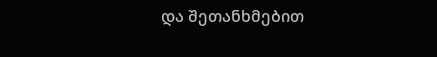და შეთანხმებით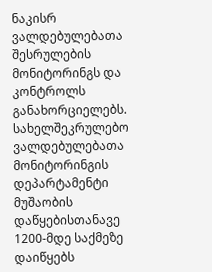ნაკისრ ვალდებულებათა შესრულების მონიტორინგს და კონტროლს განახორციელებს. სახელშეკრულებო ვალდებულებათა მონიტორინგის დეპარტამენტი მუშაობის დაწყებისთანავე 1200-მდე საქმეზე დაიწყებს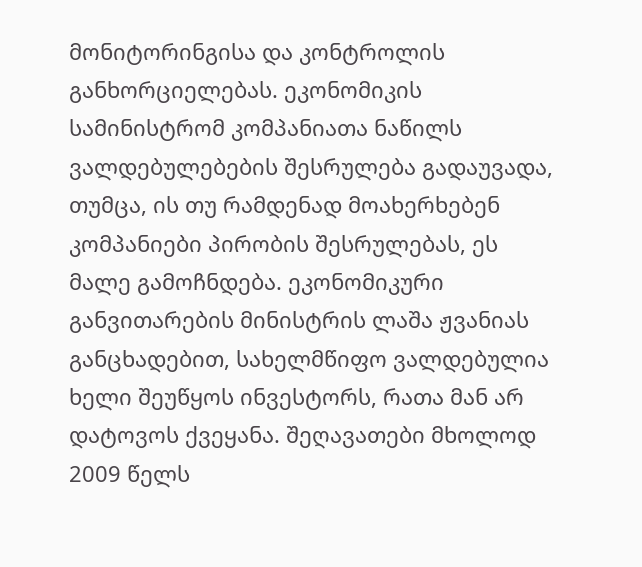მონიტორინგისა და კონტროლის განხორციელებას. ეკონომიკის სამინისტრომ კომპანიათა ნაწილს ვალდებულებების შესრულება გადაუვადა, თუმცა, ის თუ რამდენად მოახერხებენ კომპანიები პირობის შესრულებას, ეს მალე გამოჩნდება. ეკონომიკური განვითარების მინისტრის ლაშა ჟვანიას განცხადებით, სახელმწიფო ვალდებულია ხელი შეუწყოს ინვესტორს, რათა მან არ დატოვოს ქვეყანა. შეღავათები მხოლოდ 2009 წელს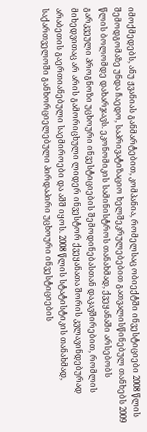იმოქმედებს, ანუ ჟვანიას განმარტებით, კომპანია, რომელსაც ობიექტში ინვესტიციები 2008 წლის შემოდგომაზე უნდა ჩაედო, საპრივატიზაციო ხელშეკრულებებით გათვალისწინებულ თანხებს 2009 წლის ბოლომდე დახარჯავს. ეკონომიკის სამინისტროს თანახმად, ქვეყანაში არსებობს გარკვეული პროგნოზი უცხოური ინვესტიციების შემოდინებასთან დაკავშირებით, რომლის მიხედვითაც არ არის გამორიცხული ლიდერ ინვესტორ ქვეყანათა შორის კვლავინდებურად არაბეთის გაერთიანებული საემიროები და აშშ იყოს. 2008 წლის სტატისტიკის თანახმად, საქართველოში განხორციელებული პირდაპირი უცხოური ინვესტიციების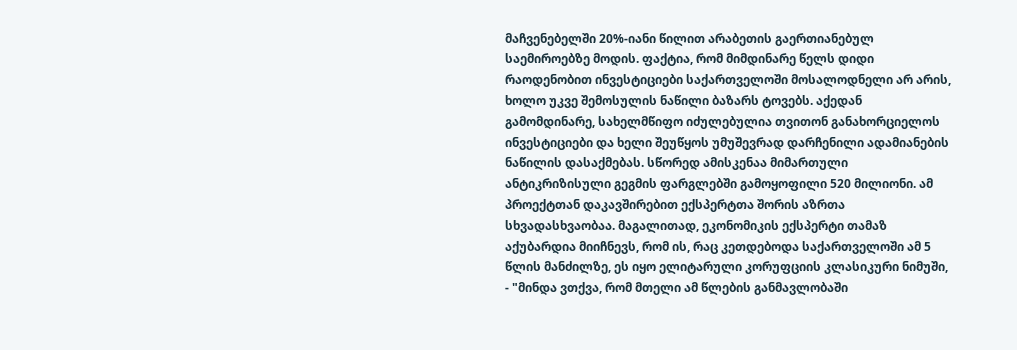მაჩვენებელში 20%-იანი წილით არაბეთის გაერთიანებულ საემიროებზე მოდის. ფაქტია, რომ მიმდინარე წელს დიდი რაოდენობით ინვესტიციები საქართველოში მოსალოდნელი არ არის, ხოლო უკვე შემოსულის ნაწილი ბაზარს ტოვებს. აქედან გამომდინარე, სახელმწიფო იძულებულია თვითონ განახორციელოს ინვესტიციები და ხელი შეუწყოს უმუშევრად დარჩენილი ადამიანების ნაწილის დასაქმებას. სწორედ ამისკენაა მიმართული ანტიკრიზისული გეგმის ფარგლებში გამოყოფილი 520 მილიონი. ამ პროექტთან დაკავშირებით ექსპერტთა შორის აზრთა სხვადასხვაობაა. მაგალითად, ეკონომიკის ექსპერტი თამაზ აქუბარდია მიიჩნევს, რომ ის, რაც კეთდებოდა საქართველოში ამ 5 წლის მანძილზე, ეს იყო ელიტარული კორუფციის კლასიკური ნიმუში, - "მინდა ვთქვა, რომ მთელი ამ წლების განმავლობაში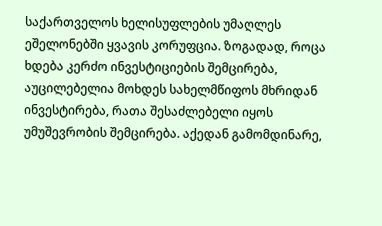საქართველოს ხელისუფლების უმაღლეს ეშელონებში ყვავის კორუფცია. ზოგადად, როცა ხდება კერძო ინვესტიციების შემცირება, აუცილებელია მოხდეს სახელმწიფოს მხრიდან ინვესტირება, რათა შესაძლებელი იყოს უმუშევრობის შემცირება. აქედან გამომდინარე,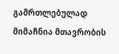გამრთლებულად მიმაჩნია მთავრობის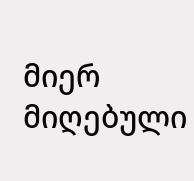მიერ მიღებული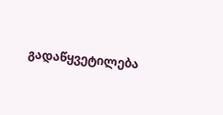გადაწყვეტილება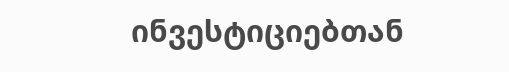ინვესტიციებთან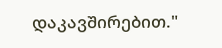დაკავშირებით."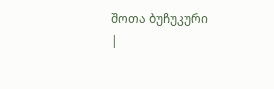შოთა ბუჩუკური
|